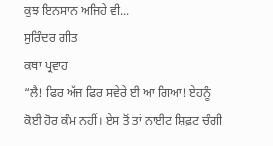ਕੁਝ ਇਨਸਾਨ ਅਜਿਹੇ ਵੀ...
ਸੁਰਿੰਦਰ ਗੀਤ
ਕਥਾ ਪ੍ਰਵਾਹ
“ਲੈ! ਫਿਰ ਅੱਜ ਫਿਰ ਸਵੇਰੇ ਈ ਆ ਗਿਆ! ਏਹਨੂੰ ਕੋਈ ਹੋਰ ਕੰਮ ਨਹੀਂ। ਏਸ ਤੋਂ ਤਾਂ ਨਾਈਟ ਸ਼ਿਫ਼ਟ ਚੰਗੀ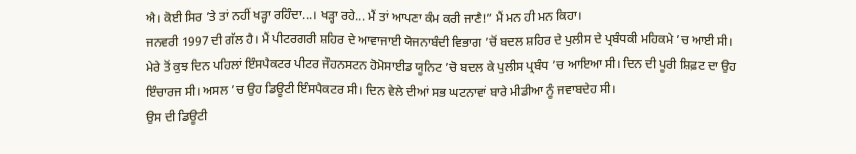ਐ। ਕੋਈ ਸਿਰ ’ਤੇ ਤਾਂ ਨਹੀਂ ਖੜ੍ਹਾ ਰਹਿੰਦਾ...। ਖੜ੍ਹਾ ਰਹੇ... ਮੈਂ ਤਾਂ ਆਪਣਾ ਕੰਮ ਕਰੀ ਜਾਣੈ!” ਮੈਂ ਮਨ ਹੀ ਮਨ ਕਿਹਾ।
ਜਨਵਰੀ 1997 ਦੀ ਗੱਲ ਹੈ। ਮੈਂ ਪੀਟਰਗਰੀ ਸ਼ਹਿਰ ਦੇ ਆਵਾਜਾਈ ਯੋਜਨਾਬੰਦੀ ਵਿਭਾਗ ’ਚੋਂ ਬਦਲ ਸ਼ਹਿਰ ਦੇ ਪੁਲੀਸ ਦੇ ਪ੍ਰਬੰਧਕੀ ਮਹਿਕਮੇ ’ਚ ਆਈ ਸੀ। ਮੇਰੇ ਤੋਂ ਕੁਝ ਦਿਨ ਪਹਿਲਾਂ ਇੰਸਪੈਕਟਰ ਪੀਟਰ ਜੌਹਨਸਟਨ ਹੋਮੋਸਾਈਡ ਯੂਨਿਟ ’ਚੋ ਬਦਲ ਕੇ ਪੁਲੀਸ ਪ੍ਰਬੰਧ ’ਚ ਆਇਆ ਸੀ। ਦਿਨ ਦੀ ਪੂਰੀ ਸ਼ਿਫ਼ਟ ਦਾ ਉਹ ਇੰਚਾਰਜ ਸੀ। ਅਸਲ ’ਚ ਉਹ ਡਿਊਟੀ ਇੰਸਪੈਕਟਰ ਸੀ। ਦਿਨ ਵੇਲੇ ਦੀਆਂ ਸਭ ਘਟਨਾਵਾਂ ਬਾਰੇ ਮੀਡੀਆ ਨੂੰ ਜਵਾਬਦੇਹ ਸੀ।
ਉਸ ਦੀ ਡਿਊਟੀ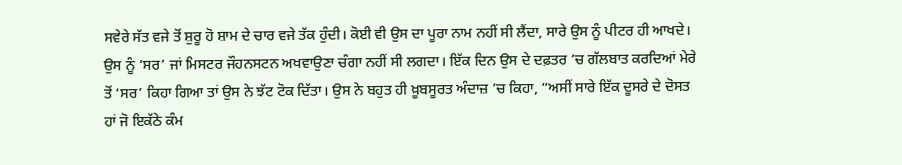ਸਵੇਰੇ ਸੱਤ ਵਜੇ ਤੋਂ ਸ਼ੁਰੂ ਹੋ ਸ਼ਾਮ ਦੇ ਚਾਰ ਵਜੇ ਤੱਕ ਹੁੰਦੀ। ਕੋਈ ਵੀ ਉਸ ਦਾ ਪੂਰਾ ਨਾਮ ਨਹੀਂ ਸੀ ਲੈਂਦਾ, ਸਾਰੇ ਉਸ ਨੂੰ ਪੀਟਰ ਹੀ ਆਖਦੇ। ਉਸ ਨੂੰ ‘ਸਰ’ ਜਾਂ ਮਿਸਟਰ ਜੌਹਨਸਟਨ ਅਖਵਾਉਣਾ ਚੰਗਾ ਨਹੀਂ ਸੀ ਲਗਦਾ। ਇੱਕ ਦਿਨ ਉਸ ਦੇ ਦਫ਼ਤਰ ’ਚ ਗੱਲਬਾਤ ਕਰਦਿਆਂ ਮੇਰੇ ਤੋਂ ‘ਸਰ’ ਕਿਹਾ ਗਿਆ ਤਾਂ ਉਸ ਨੇ ਝੱਟ ਟੋਕ ਦਿੱਤਾ। ਉਸ ਨੇ ਬਹੁਤ ਹੀ ਖ਼ੂਬਸੂਰਤ ਅੰਦਾਜ਼ ’ਚ ਕਿਹਾ, “ਅਸੀਂ ਸਾਰੇ ਇੱਕ ਦੂਸਰੇ ਦੇ ਦੋਸਤ ਹਾਂ ਜੋ ਇਕੱਠੇ ਕੰਮ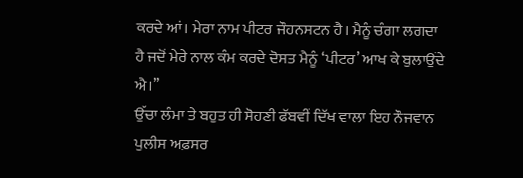ਕਰਦੇ ਆਂ। ਮੇਰਾ ਨਾਮ ਪੀਟਰ ਜੌਹਨਸਟਨ ਹੈ। ਮੈਨੂੰ ਚੰਗਾ ਲਗਦਾ ਹੈ ਜਦੋਂ ਮੇਰੇ ਨਾਲ ਕੰਮ ਕਰਦੇ ਦੋਸਤ ਮੈਨੂੰ ‘ਪੀਟਰ’ ਆਖ ਕੇ ਬੁਲਾਉਂਦੇ ਐ।’’
ਉੱਚਾ ਲੰਮਾ ਤੇ ਬਹੁਤ ਹੀ ਸੋਹਣੀ ਫੱਬਵੀਂ ਦਿੱਖ ਵਾਲਾ ਇਹ ਨੌਜਵਾਨ ਪੁਲੀਸ ਅਫ਼ਸਰ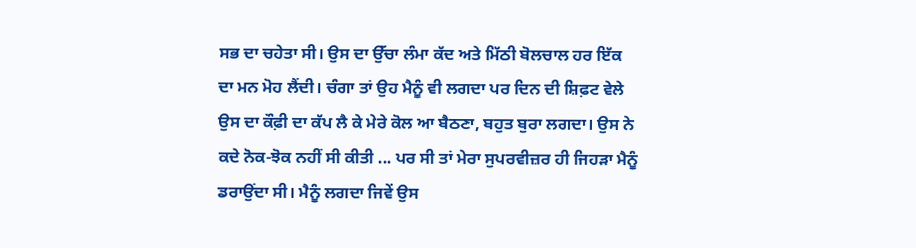ਸਭ ਦਾ ਚਹੇਤਾ ਸੀ। ਉਸ ਦਾ ਉੱਚਾ ਲੰਮਾ ਕੱਦ ਅਤੇ ਮਿੱਠੀ ਬੋਲਚਾਲ ਹਰ ਇੱਕ ਦਾ ਮਨ ਮੋਹ ਲੈਂਦੀ। ਚੰਗਾ ਤਾਂ ਉਹ ਮੈਨੂੰ ਵੀ ਲਗਦਾ ਪਰ ਦਿਨ ਦੀ ਸ਼ਿਫ਼ਟ ਵੇਲੇ ਉਸ ਦਾ ਕੌਫ਼ੀ ਦਾ ਕੱਪ ਲੈ ਕੇ ਮੇਰੇ ਕੋਲ ਆ ਬੈਠਣਾ, ਬਹੁਤ ਬੁਰਾ ਲਗਦਾ। ਉਸ ਨੇ ਕਦੇ ਨੋਕ-ਝੋਕ ਨਹੀਂ ਸੀ ਕੀਤੀ ... ਪਰ ਸੀ ਤਾਂ ਮੇਰਾ ਸੁਪਰਵੀਜ਼ਰ ਹੀ ਜਿਹੜਾ ਮੈਨੂੰ ਡਰਾਉਂਦਾ ਸੀ। ਮੈਨੂੰ ਲਗਦਾ ਜਿਵੇਂ ਉਸ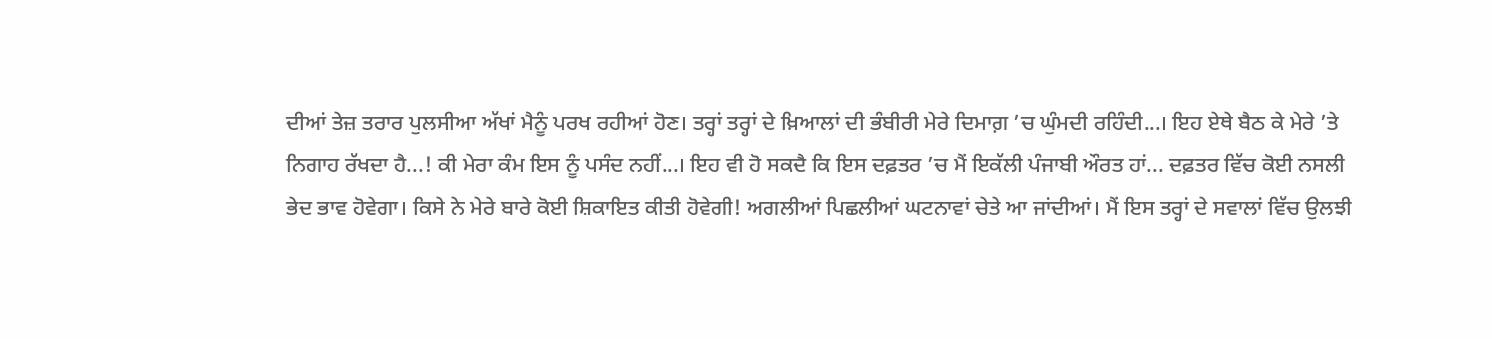ਦੀਆਂ ਤੇਜ਼ ਤਰਾਰ ਪੁਲਸੀਆ ਅੱਖਾਂ ਮੈਨੂੰ ਪਰਖ ਰਹੀਆਂ ਹੋਣ। ਤਰ੍ਹਾਂ ਤਰ੍ਹਾਂ ਦੇ ਖ਼ਿਆਲਾਂ ਦੀ ਭੰਬੀਰੀ ਮੇਰੇ ਦਿਮਾਗ਼ ’ਚ ਘੁੰਮਦੀ ਰਹਿੰਦੀ...। ਇਹ ਏਥੇ ਬੈਠ ਕੇ ਮੇਰੇ ’ਤੇ ਨਿਗਾਹ ਰੱਖਦਾ ਹੈ...! ਕੀ ਮੇਰਾ ਕੰਮ ਇਸ ਨੂੰ ਪਸੰਦ ਨਹੀਂ...। ਇਹ ਵੀ ਹੋ ਸਕਦੈ ਕਿ ਇਸ ਦਫ਼ਤਰ ’ਚ ਮੈਂ ਇਕੱਲੀ ਪੰਜਾਬੀ ਔਰਤ ਹਾਂ... ਦਫ਼ਤਰ ਵਿੱਚ ਕੋਈ ਨਸਲੀ ਭੇਦ ਭਾਵ ਹੋਵੇਗਾ। ਕਿਸੇ ਨੇ ਮੇਰੇ ਬਾਰੇ ਕੋਈ ਸ਼ਿਕਾਇਤ ਕੀਤੀ ਹੋਵੇਗੀ! ਅਗਲੀਆਂ ਪਿਛਲੀਆਂ ਘਟਨਾਵਾਂ ਚੇਤੇ ਆ ਜਾਂਦੀਆਂ। ਮੈਂ ਇਸ ਤਰ੍ਹਾਂ ਦੇ ਸਵਾਲਾਂ ਵਿੱਚ ਉਲਝੀ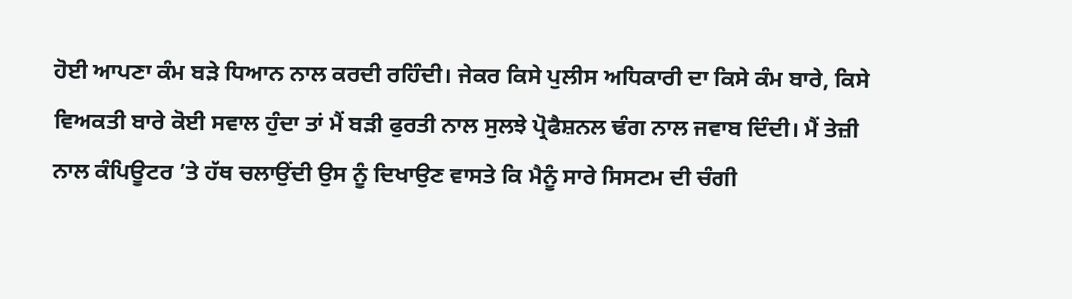ਹੋਈ ਆਪਣਾ ਕੰਮ ਬੜੇ ਧਿਆਨ ਨਾਲ ਕਰਦੀ ਰਹਿੰਦੀ। ਜੇਕਰ ਕਿਸੇ ਪੁਲੀਸ ਅਧਿਕਾਰੀ ਦਾ ਕਿਸੇ ਕੰਮ ਬਾਰੇ, ਕਿਸੇ ਵਿਅਕਤੀ ਬਾਰੇ ਕੋਈ ਸਵਾਲ ਹੁੰਦਾ ਤਾਂ ਮੈਂ ਬੜੀ ਫੁਰਤੀ ਨਾਲ ਸੁਲਝੇ ਪ੍ਰੋਫੈਸ਼ਨਲ ਢੰਗ ਨਾਲ ਜਵਾਬ ਦਿੰਦੀ। ਮੈਂ ਤੇਜ਼ੀ ਨਾਲ ਕੰਪਿਊਟਰ ’ਤੇ ਹੱਥ ਚਲਾਉਂਦੀ ਉਸ ਨੂੰ ਦਿਖਾਉਣ ਵਾਸਤੇ ਕਿ ਮੈਨੂੰ ਸਾਰੇ ਸਿਸਟਮ ਦੀ ਚੰਗੀ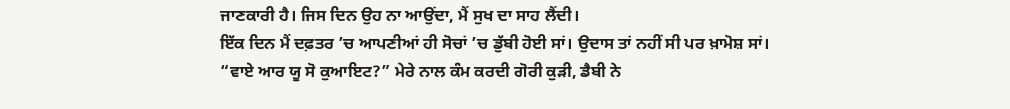ਜਾਣਕਾਰੀ ਹੈ। ਜਿਸ ਦਿਨ ਉਹ ਨਾ ਆਉਂਦਾ, ਮੈਂ ਸੁਖ ਦਾ ਸਾਹ ਲੈਂਦੀ।
ਇੱਕ ਦਿਨ ਮੈਂ ਦਫ਼ਤਰ ’ਚ ਆਪਣੀਆਂ ਹੀ ਸੋਚਾਂ ’ਚ ਡੁੱਬੀ ਹੋਈ ਸਾਂ। ਉਦਾਸ ਤਾਂ ਨਹੀਂ ਸੀ ਪਰ ਖ਼ਾਮੋਸ਼ ਸਾਂ।
“ਵਾਏ ਆਰ ਯੂ ਸੋ ਕੁਆਇਟ?” ਮੇਰੇ ਨਾਲ ਕੰਮ ਕਰਦੀ ਗੋਰੀ ਕੁੜੀ, ਡੈਬੀ ਨੇ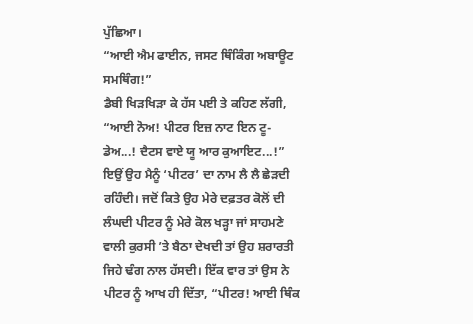ਪੁੱਛਿਆ।
“ਆਈ ਐਮ ਫਾਈਨ, ਜਸਟ ਥਿੰਕਿੰਗ ਅਬਾਊਟ ਸਮਥਿੰਗ!”
ਡੈਬੀ ਖਿੜਖਿੜਾ ਕੇ ਹੱਸ ਪਈ ਤੇ ਕਹਿਣ ਲੱਗੀ, “ਆਈ ਨੋਅ! ਪੀਟਰ ਇਜ਼ ਨਾਟ ਇਨ ਟੂ-ਡੇਅ...! ਦੈਟਸ ਵਾਏ ਯੂ ਆਰ ਕੁਆਇਟ...!”
ਇਉਂ ਉਹ ਮੈਨੂੰ ‘ਪੀਟਰ’ ਦਾ ਨਾਮ ਲੈ ਲੈ ਛੇੜਦੀ ਰਹਿੰਦੀ। ਜਦੋਂ ਕਿਤੇ ਉਹ ਮੇਰੇ ਦਫ਼ਤਰ ਕੋਲੋਂ ਦੀ ਲੰਘਦੀ ਪੀਟਰ ਨੂੰ ਮੇਰੇ ਕੋਲ ਖੜ੍ਹਾ ਜਾਂ ਸਾਹਮਣੇ ਵਾਲੀ ਕੁਰਸੀ ’ਤੇ ਬੈਠਾ ਦੇਖਦੀ ਤਾਂ ਉਹ ਸ਼ਰਾਰਤੀ ਜਿਹੇ ਢੰਗ ਨਾਲ ਹੱਸਦੀ। ਇੱਕ ਵਾਰ ਤਾਂ ਉਸ ਨੇ ਪੀਟਰ ਨੂੰ ਆਖ ਹੀ ਦਿੱਤਾ, “ਪੀਟਰ! ਆਈ ਥਿੰਕ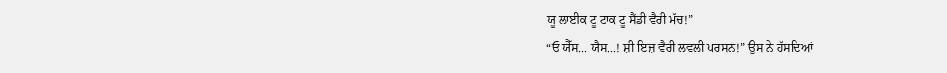ਯੂ ਲਾਈਕ ਟੂ ਟਾਕ ਟੂ ਸੈਂਡੀ ਵੈਰੀ ਮੱਚ!”
“ਓ ਯੈੱਸ... ਯੈਸ...! ਸ਼ੀ ਇਜ਼ ਵੈਰੀ ਲਵਲੀ ਪਰਸਨ!” ਉਸ ਨੇ ਹੱਸਦਿਆਂ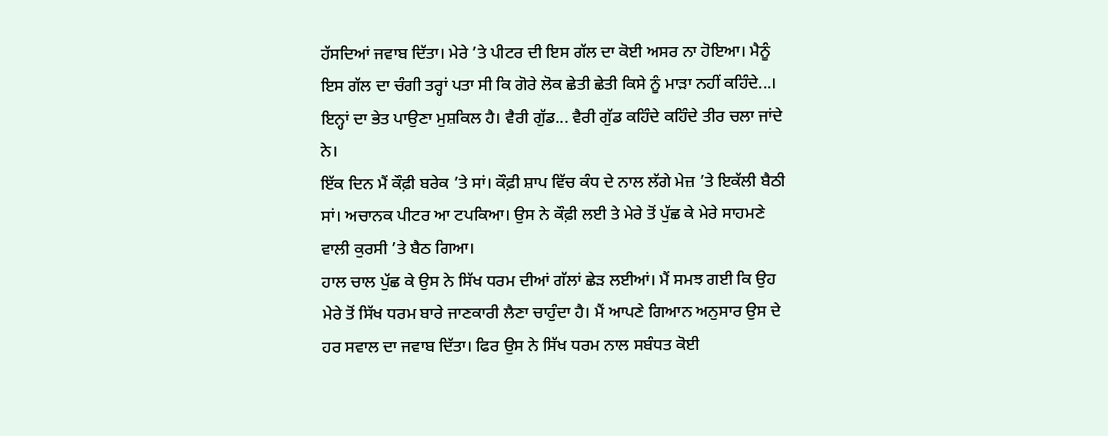ਹੱਸਦਿਆਂ ਜਵਾਬ ਦਿੱਤਾ। ਮੇਰੇ ’ਤੇ ਪੀਟਰ ਦੀ ਇਸ ਗੱਲ ਦਾ ਕੋਈ ਅਸਰ ਨਾ ਹੋਇਆ। ਮੈਨੂੰ ਇਸ ਗੱਲ ਦਾ ਚੰਗੀ ਤਰ੍ਹਾਂ ਪਤਾ ਸੀ ਕਿ ਗੋਰੇ ਲੋਕ ਛੇਤੀ ਛੇਤੀ ਕਿਸੇ ਨੂੰ ਮਾੜਾ ਨਹੀਂ ਕਹਿੰਦੇ...। ਇਨ੍ਹਾਂ ਦਾ ਭੇਤ ਪਾਉਣਾ ਮੁਸ਼ਕਿਲ ਹੈ। ਵੈਰੀ ਗੁੱਡ... ਵੈਰੀ ਗੁੱਡ ਕਹਿੰਦੇ ਕਹਿੰਦੇ ਤੀਰ ਚਲਾ ਜਾਂਦੇ ਨੇ।
ਇੱਕ ਦਿਨ ਮੈਂ ਕੌਫ਼ੀ ਬਰੇਕ ’ਤੇ ਸਾਂ। ਕੌਫ਼ੀ ਸ਼ਾਪ ਵਿੱਚ ਕੰਧ ਦੇ ਨਾਲ ਲੱਗੇ ਮੇਜ਼ ’ਤੇ ਇਕੱਲੀ ਬੈਠੀ ਸਾਂ। ਅਚਾਨਕ ਪੀਟਰ ਆ ਟਪਕਿਆ। ਉਸ ਨੇ ਕੌਫ਼ੀ ਲਈ ਤੇ ਮੇਰੇ ਤੋਂ ਪੁੱਛ ਕੇ ਮੇਰੇ ਸਾਹਮਣੇ ਵਾਲੀ ਕੁਰਸੀ ’ਤੇ ਬੈਠ ਗਿਆ।
ਹਾਲ ਚਾਲ ਪੁੱਛ ਕੇ ਉਸ ਨੇ ਸਿੱਖ ਧਰਮ ਦੀਆਂ ਗੱਲਾਂ ਛੇੜ ਲਈਆਂ। ਮੈਂ ਸਮਝ ਗਈ ਕਿ ਉਹ ਮੇਰੇ ਤੋਂ ਸਿੱਖ ਧਰਮ ਬਾਰੇ ਜਾਣਕਾਰੀ ਲੈਣਾ ਚਾਹੁੰਦਾ ਹੈ। ਮੈਂ ਆਪਣੇ ਗਿਆਨ ਅਨੁਸਾਰ ਉਸ ਦੇ ਹਰ ਸਵਾਲ ਦਾ ਜਵਾਬ ਦਿੱਤਾ। ਫਿਰ ਉਸ ਨੇ ਸਿੱਖ ਧਰਮ ਨਾਲ ਸਬੰਧਤ ਕੋਈ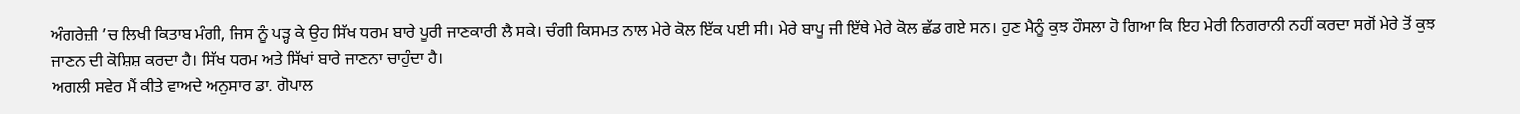ਅੰਗਰੇਜ਼ੀ ’ਚ ਲਿਖੀ ਕਿਤਾਬ ਮੰਗੀ, ਜਿਸ ਨੂੰ ਪੜ੍ਹ ਕੇ ਉਹ ਸਿੱਖ ਧਰਮ ਬਾਰੇ ਪੂਰੀ ਜਾਣਕਾਰੀ ਲੈ ਸਕੇ। ਚੰਗੀ ਕਿਸਮਤ ਨਾਲ ਮੇਰੇ ਕੋਲ ਇੱਕ ਪਈ ਸੀ। ਮੇਰੇ ਬਾਪੂ ਜੀ ਇੱਥੇ ਮੇਰੇ ਕੋਲ ਛੱਡ ਗਏ ਸਨ। ਹੁਣ ਮੈਨੂੰ ਕੁਝ ਹੌਸਲਾ ਹੋ ਗਿਆ ਕਿ ਇਹ ਮੇਰੀ ਨਿਗਰਾਨੀ ਨਹੀਂ ਕਰਦਾ ਸਗੋਂ ਮੇਰੇ ਤੋਂ ਕੁਝ ਜਾਣਨ ਦੀ ਕੋਸ਼ਿਸ਼ ਕਰਦਾ ਹੈ। ਸਿੱਖ ਧਰਮ ਅਤੇ ਸਿੱਖਾਂ ਬਾਰੇ ਜਾਣਨਾ ਚਾਹੁੰਦਾ ਹੈ।
ਅਗਲੀ ਸਵੇਰ ਮੈਂ ਕੀਤੇ ਵਾਅਦੇ ਅਨੁਸਾਰ ਡਾ. ਗੋਪਾਲ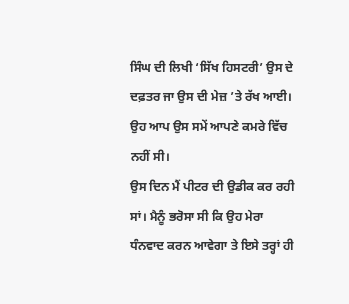ਸਿੰਘ ਦੀ ਲਿਖੀ ‘ਸਿੱਖ ਹਿਸਟਰੀ’ ਉਸ ਦੇ ਦਫ਼ਤਰ ਜਾ ਉਸ ਦੀ ਮੇਜ਼ ’ਤੇ ਰੱਖ ਆਈ। ਉਹ ਆਪ ਉਸ ਸਮੇਂ ਆਪਣੇ ਕਮਰੇ ਵਿੱਚ ਨਹੀਂ ਸੀ।
ਉਸ ਦਿਨ ਮੈਂ ਪੀਟਰ ਦੀ ਉਡੀਕ ਕਰ ਰਹੀ ਸਾਂ। ਮੈਨੂੰ ਭਰੋਸਾ ਸੀ ਕਿ ਉਹ ਮੇਰਾ ਧੰਨਵਾਦ ਕਰਨ ਆਵੇਗਾ ਤੇ ਇਸੇ ਤਰ੍ਹਾਂ ਹੀ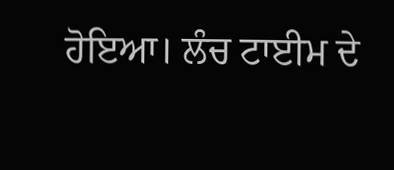ਹੋਇਆ। ਲੰਚ ਟਾਈਮ ਦੇ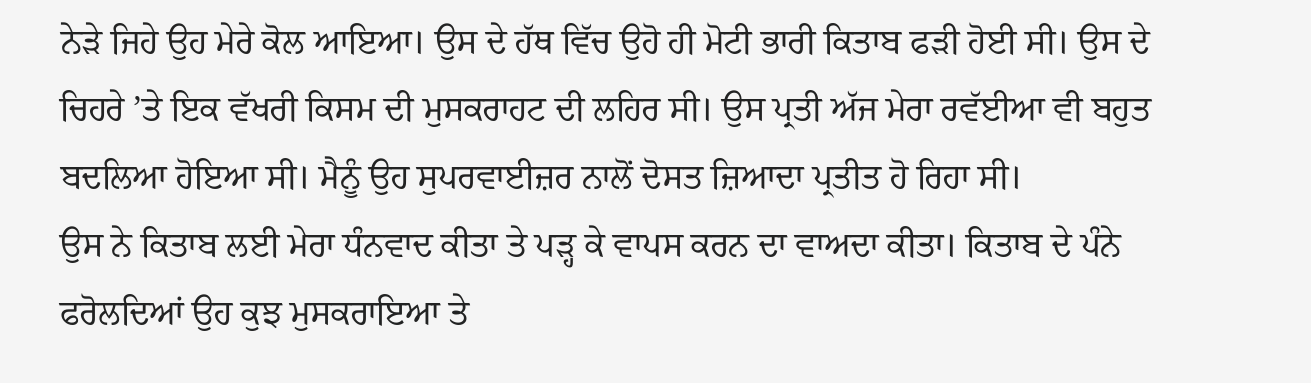ਨੇੜੇ ਜਿਹੇ ਉਹ ਮੇਰੇ ਕੋਲ ਆਇਆ। ਉਸ ਦੇ ਹੱਥ ਵਿੱਚ ਉਹੋ ਹੀ ਮੋਟੀ ਭਾਰੀ ਕਿਤਾਬ ਫੜੀ ਹੋਈ ਸੀ। ਉਸ ਦੇ ਚਿਹਰੇ ’ਤੇ ਇਕ ਵੱਖਰੀ ਕਿਸਮ ਦੀ ਮੁਸਕਰਾਹਟ ਦੀ ਲਹਿਰ ਸੀ। ਉਸ ਪ੍ਰਤੀ ਅੱਜ ਮੇਰਾ ਰਵੱਈਆ ਵੀ ਬਹੁਤ ਬਦਲਿਆ ਹੋਇਆ ਸੀ। ਮੈਨੂੰ ਉਹ ਸੁਪਰਵਾਈਜ਼ਰ ਨਾਲੋਂ ਦੋਸਤ ਜ਼ਿਆਦਾ ਪ੍ਰਤੀਤ ਹੋ ਰਿਹਾ ਸੀ।
ਉਸ ਨੇ ਕਿਤਾਬ ਲਈ ਮੇਰਾ ਧੰਨਵਾਦ ਕੀਤਾ ਤੇ ਪੜ੍ਹ ਕੇ ਵਾਪਸ ਕਰਨ ਦਾ ਵਾਅਦਾ ਕੀਤਾ। ਕਿਤਾਬ ਦੇ ਪੰਨੇ ਫਰੋਲਦਿਆਂ ਉਹ ਕੁਝ ਮੁਸਕਰਾਇਆ ਤੇ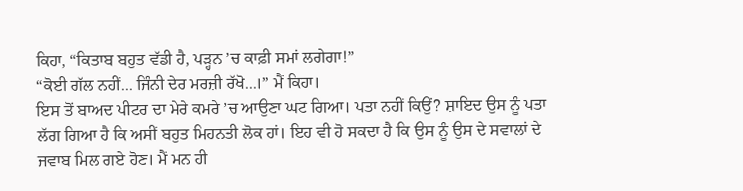ਕਿਹਾ, “ਕਿਤਾਬ ਬਹੁਤ ਵੱਡੀ ਹੈ, ਪੜ੍ਹਨ ’ਚ ਕਾਫ਼ੀ ਸਮਾਂ ਲਗੇਗਾ!”
“ਕੋਈ ਗੱਲ ਨਹੀਂ... ਜਿੰਨੀ ਦੇਰ ਮਰਜ਼ੀ ਰੱਖੋ...।” ਮੈਂ ਕਿਹਾ।
ਇਸ ਤੋਂ ਬਾਅਦ ਪੀਟਰ ਦਾ ਮੇਰੇ ਕਮਰੇ ’ਚ ਆਉਣਾ ਘਟ ਗਿਆ। ਪਤਾ ਨਹੀਂ ਕਿਉਂ? ਸ਼ਾਇਦ ਉਸ ਨੂੰ ਪਤਾ ਲੱਗ ਗਿਆ ਹੈ ਕਿ ਅਸੀਂ ਬਹੁਤ ਮਿਹਨਤੀ ਲੋਕ ਹਾਂ। ਇਹ ਵੀ ਹੋ ਸਕਦਾ ਹੈ ਕਿ ਉਸ ਨੂੰ ਉਸ ਦੇ ਸਵਾਲਾਂ ਦੇ ਜਵਾਬ ਮਿਲ ਗਏ ਹੋਣ। ਮੈਂ ਮਨ ਹੀ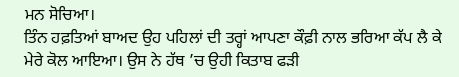ਮਨ ਸੋਚਿਆ।
ਤਿੰਨ ਹਫ਼ਤਿਆਂ ਬਾਅਦ ਉਹ ਪਹਿਲਾਂ ਦੀ ਤਰ੍ਹਾਂ ਆਪਣਾ ਕੌਫ਼ੀ ਨਾਲ ਭਰਿਆ ਕੱਪ ਲੈ ਕੇ ਮੇਰੇ ਕੋਲ ਆਇਆ। ਉਸ ਨੇ ਹੱਥ ’ਚ ਉਹੀ ਕਿਤਾਬ ਫੜੀ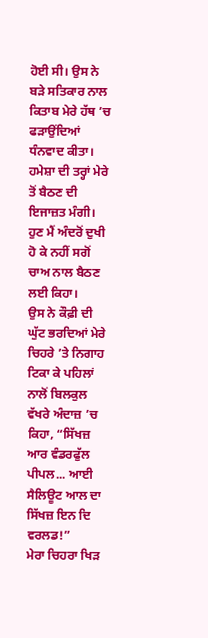ਹੋਈ ਸੀ। ਉਸ ਨੇ ਬੜੇ ਸਤਿਕਾਰ ਨਾਲ ਕਿਤਾਬ ਮੇਰੇ ਹੱਥ ’ਚ ਫੜਾਉਂਦਿਆਂ ਧੰਨਵਾਦ ਕੀਤਾ। ਹਮੇਸ਼ਾ ਦੀ ਤਰ੍ਹਾਂ ਮੇਰੇ ਤੋਂ ਬੈਠਣ ਦੀ ਇਜਾਜ਼ਤ ਮੰਗੀ। ਹੁਣ ਮੈਂ ਅੰਦਰੋਂ ਦੁਖੀ ਹੋ ਕੇ ਨਹੀਂ ਸਗੋਂ ਚਾਅ ਨਾਲ ਬੈਠਣ ਲਈ ਕਿਹਾ।
ਉਸ ਨੇ ਕੌਫ਼ੀ ਦੀ ਘੁੱਟ ਭਰਦਿਆਂ ਮੇਰੇ ਚਿਹਰੇ ’ਤੇ ਨਿਗਾਹ ਟਿਕਾ ਕੇ ਪਹਿਲਾਂ ਨਾਲੋਂ ਬਿਲਕੁਲ ਵੱਖਰੇ ਅੰਦਾਜ਼ ’ਚ ਕਿਹਾ, “ਸਿੱਖਜ਼ ਆਰ ਵੰਡਰਫੁੱਲ ਪੀਪਲ... ਆਈ ਸੈਲਿਊਟ ਆਲ ਦਾ ਸਿੱਖਜ਼ ਇਨ ਦਿ ਵਰਲਡ!”
ਮੇਰਾ ਚਿਹਰਾ ਖਿੜ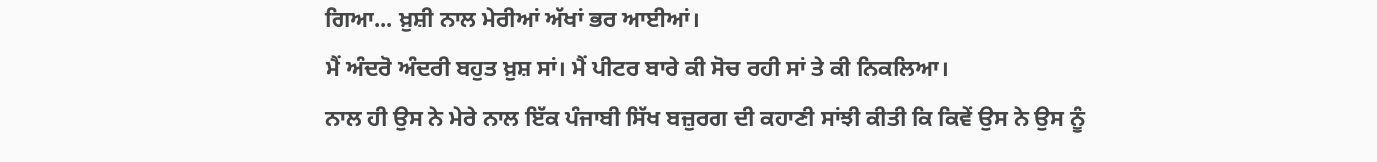ਗਿਆ... ਖ਼ੁਸ਼ੀ ਨਾਲ ਮੇਰੀਆਂ ਅੱਖਾਂ ਭਰ ਆਈਆਂ।
ਮੈਂ ਅੰਦਰੋ ਅੰਦਰੀ ਬਹੁਤ ਖ਼ੁਸ਼ ਸਾਂ। ਮੈਂ ਪੀਟਰ ਬਾਰੇ ਕੀ ਸੋਚ ਰਹੀ ਸਾਂ ਤੇ ਕੀ ਨਿਕਲਿਆ।
ਨਾਲ ਹੀ ਉਸ ਨੇ ਮੇਰੇ ਨਾਲ ਇੱਕ ਪੰਜਾਬੀ ਸਿੱਖ ਬਜ਼ੁਰਗ ਦੀ ਕਹਾਣੀ ਸਾਂਝੀ ਕੀਤੀ ਕਿ ਕਿਵੇਂ ਉਸ ਨੇ ਉਸ ਨੂੰ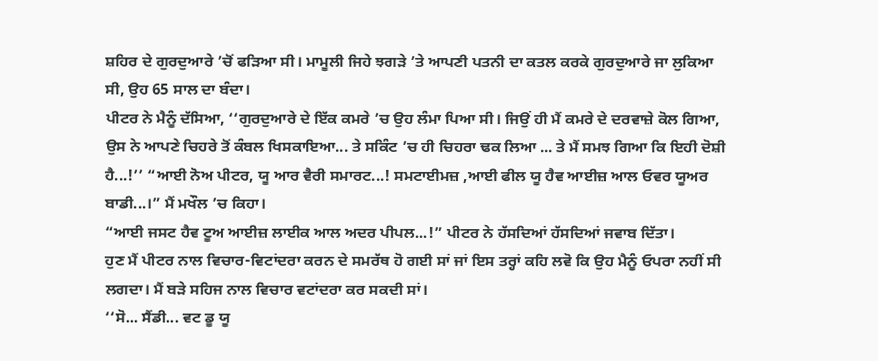ਸ਼ਹਿਰ ਦੇ ਗੁਰਦੁਆਰੇ ’ਚੋਂ ਫੜਿਆ ਸੀ। ਮਾਮੂਲੀ ਜਿਹੇ ਝਗੜੇ ’ਤੇ ਆਪਣੀ ਪਤਨੀ ਦਾ ਕਤਲ ਕਰਕੇ ਗੁਰਦੁਆਰੇ ਜਾ ਲੁਕਿਆ ਸੀ, ਉਹ 65 ਸਾਲ ਦਾ ਬੰਦਾ।
ਪੀਟਰ ਨੇ ਮੈਨੂੰ ਦੱਸਿਆ, ‘‘ਗੁਰਦੁਆਰੇ ਦੇ ਇੱਕ ਕਮਰੇ ’ਚ ਉਹ ਲੰਮਾ ਪਿਆ ਸੀ। ਜਿਉਂ ਹੀ ਮੈਂ ਕਮਰੇ ਦੇ ਦਰਵਾਜ਼ੇ ਕੋਲ ਗਿਆ, ਉਸ ਨੇ ਆਪਣੇ ਚਿਹਰੇ ਤੋਂ ਕੰਬਲ ਖਿਸਕਾਇਆ... ਤੇ ਸਕਿੰਟ ’ਚ ਹੀ ਚਿਹਰਾ ਢਕ ਲਿਆ ... ਤੇ ਮੈਂ ਸਮਝ ਗਿਆ ਕਿ ਇਹੀ ਦੋਸ਼ੀ ਹੈ...!’’ “ਆਈ ਨੋਅ ਪੀਟਰ, ਯੂ ਆਰ ਵੈਰੀ ਸਮਾਰਟ...! ਸਮਟਾਈਮਜ਼ ,ਆਈ ਫੀਲ ਯੂ ਹੈਵ ਆਈਜ਼ ਆਲ ਓਵਰ ਯੂਅਰ ਬਾਡੀ...।” ਮੈਂ ਮਖੌਲ ’ਚ ਕਿਹਾ।
“ਆਈ ਜਸਟ ਹੈਵ ਟੂਅ ਆਈਜ਼ ਲਾਈਕ ਆਲ ਅਦਰ ਪੀਪਲ...!” ਪੀਟਰ ਨੇ ਹੱਸਦਿਆਂ ਹੱਸਦਿਆਂ ਜਵਾਬ ਦਿੱਤਾ।
ਹੁਣ ਮੈਂ ਪੀਟਰ ਨਾਲ ਵਿਚਾਰ-ਵਿਟਾਂਦਰਾ ਕਰਨ ਦੇ ਸਮਰੱਥ ਹੋ ਗਈ ਸਾਂ ਜਾਂ ਇਸ ਤਰ੍ਹਾਂ ਕਹਿ ਲਵੋ ਕਿ ਉਹ ਮੈਨੂੰ ਓਪਰਾ ਨਹੀਂ ਸੀ ਲਗਦਾ। ਮੈਂ ਬੜੇ ਸਹਿਜ ਨਾਲ ਵਿਚਾਰ ਵਟਾਂਦਰਾ ਕਰ ਸਕਦੀ ਸਾਂ।
‘‘ਸੋ... ਸੈਂਡੀ... ਵਟ ਡੂ ਯੂ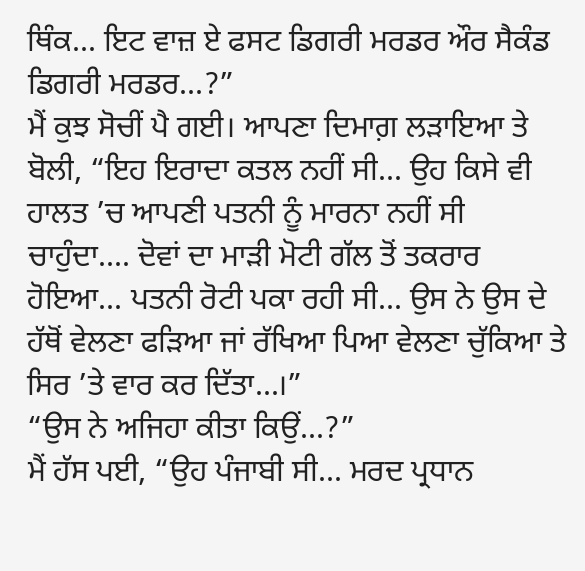ਥਿੰਕ... ਇਟ ਵਾਜ਼ ਏ ਫਸਟ ਡਿਗਰੀ ਮਰਡਰ ਔਰ ਸੈਕੰਡ ਡਿਗਰੀ ਮਰਡਰ...?”
ਮੈਂ ਕੁਝ ਸੋਚੀਂ ਪੈ ਗਈ। ਆਪਣਾ ਦਿਮਾਗ਼ ਲੜਾਇਆ ਤੇ ਬੋਲੀ, “ਇਹ ਇਰਾਦਾ ਕਤਲ ਨਹੀਂ ਸੀ... ਉਹ ਕਿਸੇ ਵੀ ਹਾਲਤ ’ਚ ਆਪਣੀ ਪਤਨੀ ਨੂੰ ਮਾਰਨਾ ਨਹੀਂ ਸੀ ਚਾਹੁੰਦਾ.... ਦੋਵਾਂ ਦਾ ਮਾੜੀ ਮੋਟੀ ਗੱਲ ਤੋਂ ਤਕਰਾਰ ਹੋਇਆ... ਪਤਨੀ ਰੋਟੀ ਪਕਾ ਰਹੀ ਸੀ... ਉਸ ਨੇ ਉਸ ਦੇ ਹੱਥੋਂ ਵੇਲਣਾ ਫੜਿਆ ਜਾਂ ਰੱਖਿਆ ਪਿਆ ਵੇਲਣਾ ਚੁੱਕਿਆ ਤੇ ਸਿਰ ’ਤੇ ਵਾਰ ਕਰ ਦਿੱਤਾ...।”
“ਉਸ ਨੇ ਅਜਿਹਾ ਕੀਤਾ ਕਿਉਂ...?”
ਮੈਂ ਹੱਸ ਪਈ, “ਉਹ ਪੰਜਾਬੀ ਸੀ... ਮਰਦ ਪ੍ਰਧਾਨ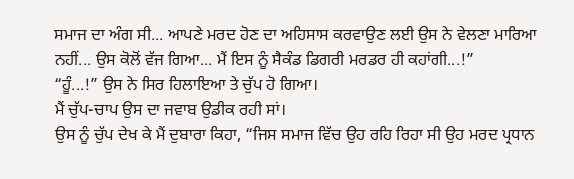ਸਮਾਜ ਦਾ ਅੰਗ ਸੀ... ਆਪਣੇ ਮਰਦ ਹੋਣ ਦਾ ਅਹਿਸਾਸ ਕਰਵਾਉਣ ਲਈ ਉਸ ਨੇ ਵੇਲਣਾ ਮਾਰਿਆ ਨਹੀਂ... ਉਸ ਕੋਲੋਂ ਵੱਜ ਗਿਆ... ਮੈਂ ਇਸ ਨੂੰ ਸੈਕੰਡ ਡਿਗਰੀ ਮਰਡਰ ਹੀ ਕਹਾਂਗੀ...!”
“ਹੂੰ...!” ਉਸ ਨੇ ਸਿਰ ਹਿਲਾਇਆ ਤੇ ਚੁੱਪ ਹੋ ਗਿਆ।
ਮੈਂ ਚੁੱਪ-ਚਾਪ ਉਸ ਦਾ ਜਵਾਬ ਉਡੀਕ ਰਹੀ ਸਾਂ।
ਉਸ ਨੂੰ ਚੁੱਪ ਦੇਖ ਕੇ ਮੈਂ ਦੁਬਾਰਾ ਕਿਹਾ, “ਜਿਸ ਸਮਾਜ ਵਿੱਚ ਉਹ ਰਹਿ ਰਿਹਾ ਸੀ ਉਹ ਮਰਦ ਪ੍ਰਧਾਨ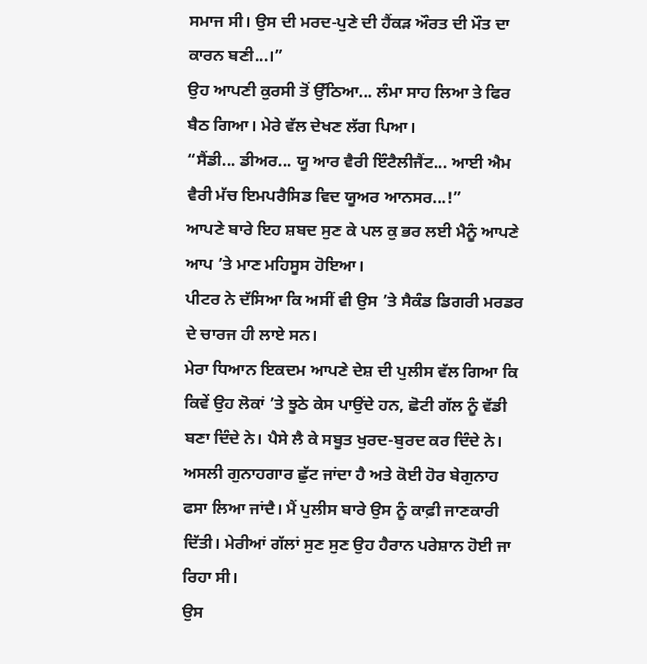ਸਮਾਜ ਸੀ। ਉਸ ਦੀ ਮਰਦ-ਪੁਣੇ ਦੀ ਹੈਂਕੜ ਔਰਤ ਦੀ ਮੌਤ ਦਾ ਕਾਰਨ ਬਣੀ...।”
ਉਹ ਆਪਣੀ ਕੁਰਸੀ ਤੋਂ ਉੱਠਿਆ... ਲੰਮਾ ਸਾਹ ਲਿਆ ਤੇ ਫਿਰ ਬੈਠ ਗਿਆ। ਮੇਰੇ ਵੱਲ ਦੇਖਣ ਲੱਗ ਪਿਆ।
“ਸੈਂਡੀ... ਡੀਅਰ... ਯੂ ਆਰ ਵੈਰੀ ਇੰਟੈਲੀਜੈਂਟ... ਆਈ ਐਮ ਵੈਰੀ ਮੱਚ ਇਮਪਰੈਸਿਡ ਵਿਦ ਯੂਅਰ ਆਨਸਰ...!”
ਆਪਣੇ ਬਾਰੇ ਇਹ ਸ਼ਬਦ ਸੁਣ ਕੇ ਪਲ ਕੁ ਭਰ ਲਈ ਮੈਨੂੰ ਆਪਣੇ ਆਪ ’ਤੇ ਮਾਣ ਮਹਿਸੂਸ ਹੋਇਆ।
ਪੀਟਰ ਨੇ ਦੱਸਿਆ ਕਿ ਅਸੀਂ ਵੀ ਉਸ ’ਤੇ ਸੈਕੰਡ ਡਿਗਰੀ ਮਰਡਰ ਦੇ ਚਾਰਜ ਹੀ ਲਾਏ ਸਨ।
ਮੇਰਾ ਧਿਆਨ ਇਕਦਮ ਆਪਣੇ ਦੇਸ਼ ਦੀ ਪੁਲੀਸ ਵੱਲ ਗਿਆ ਕਿ ਕਿਵੇਂ ਉਹ ਲੋਕਾਂ ’ਤੇ ਝੂਠੇ ਕੇਸ ਪਾਉਂਦੇ ਹਨ, ਛੋਟੀ ਗੱਲ ਨੂੰ ਵੱਡੀ ਬਣਾ ਦਿੰਦੇ ਨੇ। ਪੈਸੇ ਲੈ ਕੇ ਸਬੂਤ ਖੁਰਦ-ਬੁਰਦ ਕਰ ਦਿੰਦੇ ਨੇ। ਅਸਲੀ ਗੁਨਾਹਗਾਰ ਛੁੱਟ ਜਾਂਦਾ ਹੈ ਅਤੇ ਕੋਈ ਹੋਰ ਬੇਗੁਨਾਹ ਫਸਾ ਲਿਆ ਜਾਂਦੈ। ਮੈਂ ਪੁਲੀਸ ਬਾਰੇ ਉਸ ਨੂੰ ਕਾਫ਼ੀ ਜਾਣਕਾਰੀ ਦਿੱਤੀ। ਮੇਰੀਆਂ ਗੱਲਾਂ ਸੁਣ ਸੁਣ ਉਹ ਹੈਰਾਨ ਪਰੇਸ਼ਾਨ ਹੋਈ ਜਾ ਰਿਹਾ ਸੀ।
ਉਸ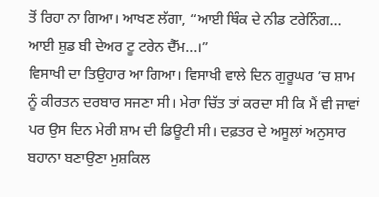ਤੋਂ ਰਿਹਾ ਨਾ ਗਿਆ। ਆਖਣ ਲੱਗਾ, “ਆਈ ਥਿੰਕ ਦੇ ਨੀਡ ਟਰੇਨਿੰਗ... ਆਈ ਸ਼ੁਡ ਬੀ ਦੇਅਰ ਟੂ ਟਰੇਨ ਦੈੱਮ...।”
ਵਿਸਾਖੀ ਦਾ ਤਿਉਹਾਰ ਆ ਗਿਆ। ਵਿਸਾਖੀ ਵਾਲੇ ਦਿਨ ਗੁਰੂਘਰ ’ਚ ਸ਼ਾਮ ਨੂੰ ਕੀਰਤਨ ਦਰਬਾਰ ਸਜਣਾ ਸੀ। ਮੇਰਾ ਚਿੱਤ ਤਾਂ ਕਰਦਾ ਸੀ ਕਿ ਮੈਂ ਵੀ ਜਾਵਾਂ ਪਰ ਉਸ ਦਿਨ ਮੇਰੀ ਸ਼ਾਮ ਦੀ ਡਿਊਟੀ ਸੀ। ਦਫ਼ਤਰ ਦੇ ਅਸੂਲਾਂ ਅਨੁਸਾਰ ਬਹਾਨਾ ਬਣਾਉਣਾ ਮੁਸ਼ਕਿਲ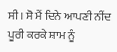ਸੀ। ਸੋ ਮੈਂ ਦਿਨੇ ਆਪਣੀ ਨੀਂਦ ਪੂਰੀ ਕਰਕੇ ਸ਼ਾਮ ਨੂੰ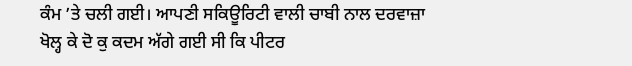ਕੰਮ ’ਤੇ ਚਲੀ ਗਈ। ਆਪਣੀ ਸਕਿਊਰਿਟੀ ਵਾਲੀ ਚਾਬੀ ਨਾਲ ਦਰਵਾਜ਼ਾ ਖੋਲ੍ਹ ਕੇ ਦੋ ਕੁ ਕਦਮ ਅੱਗੇ ਗਈ ਸੀ ਕਿ ਪੀਟਰ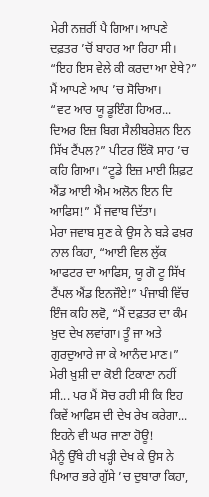ਮੇਰੀ ਨਜ਼ਰੀਂ ਪੈ ਗਿਆ। ਆਪਣੇ ਦਫ਼ਤਰ ’ਚੋਂ ਬਾਹਰ ਆ ਰਿਹਾ ਸੀ।
“ਇਹ ਇਸ ਵੇਲੇ ਕੀ ਕਰਦਾ ਆ ਏਥੇ?” ਮੈਂ ਆਪਣੇ ਆਪ ’ਚ ਸੋਚਿਆ।
“ਵਟ ਆਰ ਯੂ ਡੂਇੰਗ ਹਿਅਰ... ਦਿਅਰ ਇਜ਼ ਬਿਗ ਸੈਲੀਬਰੇਸ਼ਨ ਇਨ ਸਿੱਖ ਟੈਂਪਲ?” ਪੀਟਰ ਇੱਕੋ ਸਾਹ ’ਚ ਕਹਿ ਗਿਆ। “ਟੂਡੇ ਇਜ਼ ਮਾਈ ਸ਼ਿਫ਼ਟ ਐਂਡ ਆਈ ਐਮ ਅਲੋਨ ਇਨ ਦਿ ਆਫਿਸ!” ਮੈਂ ਜਵਾਬ ਦਿੱਤਾ।
ਮੇਰਾ ਜਵਾਬ ਸੁਣ ਕੇ ਉਸ ਨੇ ਬੜੇ ਫਖ਼ਰ ਨਾਲ ਕਿਹਾ, “ਆਈ ਵਿਲ ਲੁੱਕ ਆਫਟਰ ਦਾ ਆਫਿਸ, ਯੂ ਗੋ ਟੂ ਸਿੱਖ ਟੈਂਪਲ ਐਂਡ ਇਨਜੌਏ!” ਪੰਜਾਬੀ ਵਿੱਚ ਇੰਜ ਕਹਿ ਲਵੋ, “ਮੈਂ ਦਫ਼ਤਰ ਦਾ ਕੰਮ ਖ਼ੁਦ ਦੇਖ ਲਵਾਂਗਾ। ਤੂੰ ਜਾ ਅਤੇ ਗੁਰਦੁਆਰੇ ਜਾ ਕੇ ਆਨੰਦ ਮਾਣ।”
ਮੇਰੀ ਖ਼ੁਸ਼ੀ ਦਾ ਕੋਈ ਟਿਕਾਣਾ ਨਹੀਂ ਸੀ... ਪਰ ਮੈਂ ਸੋਚ ਰਹੀ ਸੀ ਕਿ ਇਹ ਕਿਵੇਂ ਆਫਿਸ ਦੀ ਦੇਖ ਰੇਖ ਕਰੇਗਾ... ਇਹਨੇ ਵੀ ਘਰ ਜਾਣਾ ਹੋਊ!
ਮੈਨੂੰ ਉੱਥੇ ਹੀ ਖੜ੍ਹੀ ਦੇਖ ਕੇ ਉਸ ਨੇ ਪਿਆਰ ਭਰੇ ਗੁੱਸੇ ’ਚ ਦੁਬਾਰਾ ਕਿਹਾ,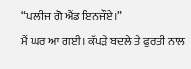“ਪਲੀਜ ਗੋ ਐਂਡ ਇਨਜੌਏ।”
ਮੈਂ ਘਰ ਆ ਗਈ। ਕੱਪੜੇ ਬਦਲੇ ਤੇ ਫੁਰਤੀ ਨਾਲ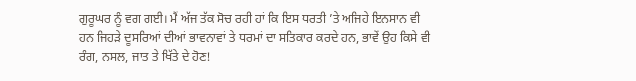ਗੁਰੂਘਰ ਨੂੰ ਵਗ ਗਈ। ਮੈਂ ਅੱਜ ਤੱਕ ਸੋਚ ਰਹੀ ਹਾਂ ਕਿ ਇਸ ਧਰਤੀ ’ਤੇ ਅਜਿਹੇ ਇਨਸਾਨ ਵੀ ਹਨ ਜਿਹੜੇ ਦੂਸਰਿਆਂ ਦੀਆਂ ਭਾਵਨਾਵਾਂ ਤੇ ਧਰਮਾਂ ਦਾ ਸਤਿਕਾਰ ਕਰਦੇ ਹਨ, ਭਾਵੇਂ ਉਹ ਕਿਸੇ ਵੀ ਰੰਗ, ਨਸਲ, ਜਾਤ ਤੇ ਖਿੱਤੇ ਦੇ ਹੋਣ!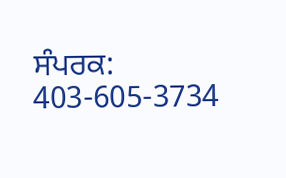ਸੰਪਰਕ: 403-605-3734